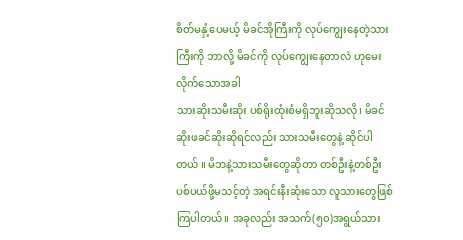စိတ်မနှံ့ပေမယ့် မိခင်အိုကြီးကို လုပ်ကျွေးနေတဲ့သားကြီးကို ဘာလို့ မိခင်ကို လုပ်ကျွေးနေတာလဲ ဟုမေးလိုက်သောအခါ
သားဆိုးသမီးဆိုး ပစ်ရိုးထုံးစံမရှိဘူးဆိုသလို၊ မိခင်ဆိုးဖခင်ဆိုးဆိုရင်လည်း သားသမီးတွေနဲ့ ဆိုင်ပါတယ် ။ မိဘနဲ့သားသမီးတွေဆိုတာ တစ်ဦးနဲ့တစ်ဦး ပစ်ပယ်ဖို့မသင့်တဲ့ အရင်းနီးဆုံးသော လူသားတွေဖြစ်ကြပါတယ်။ အခုလည်း အသက်(၅၀)အရွယ်သား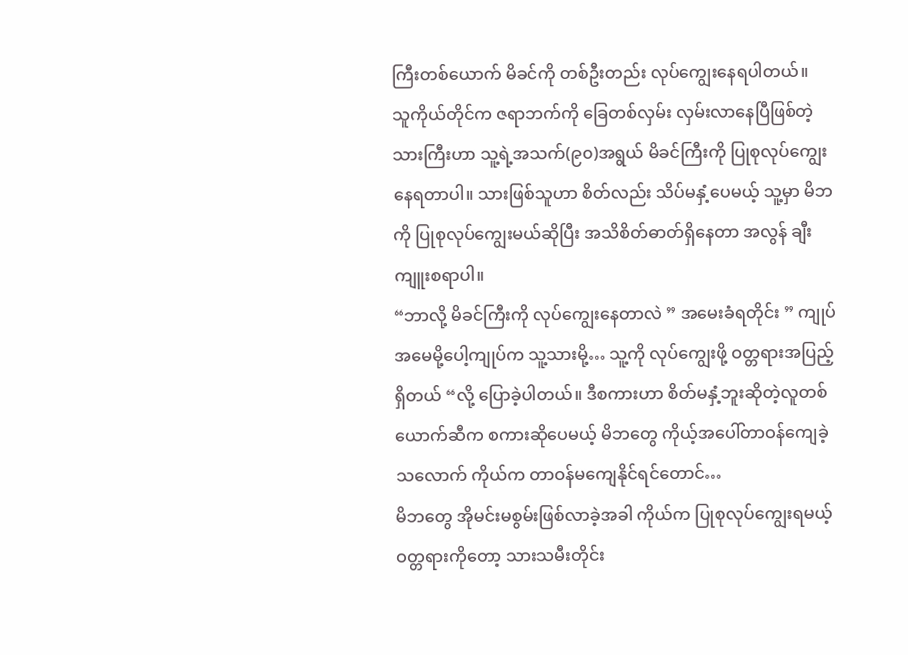ကြီးတစ်ယောက် မိခင်ကို တစ်ဦးတည်း လုပ်ကျွေးနေရပါတယ်။
သူကိုယ်တိုင်က ဇရာဘက်ကို ခြေတစ်လှမ်း လှမ်းလာနေပြီဖြစ်တဲ့ သားကြီးဟာ သူ့ရဲ့အသက်(၉၀)အရွယ် မိခင်ကြီးကို ပြုစုလုပ်ကျွေးနေရတာပါ။ သားဖြစ်သူဟာ စိတ်လည်း သိပ်မနှံ့ပေမယ့် သူ့မှာ မိဘကို ပြုစုလုပ်ကျွေးမယ်ဆိုပြီး အသိစိတ်ဓာတ်ရှိနေတာ အလွန် ချီးကျူးစရာပါ။
“ဘာလို့ မိခင်ကြီးကို လုပ်ကျွေးနေတာလဲ ” အမေးခံရတိုင်း ” ကျုပ်အမေမို့ပေါ့ကျုပ်က သူ့သားမို့… သူ့ကို လုပ်ကျွေးဖို့ ဝတ္တရားအပြည့်ရှိတယ် “လို့ ပြောခဲ့ပါတယ်။ ဒီစကားဟာ စိတ်မနှံ့ဘူးဆိုတဲ့လူတစ်ယောက်ဆီက စကားဆိုပေမယ့် မိဘတွေ ကိုယ့်အပေါ်တာဝန်ကျေခဲ့သလောက် ကိုယ်က တာဝန်မကျေနိုင်ရင်တောင်…
မိဘတွေ အိုမင်းမစွမ်းဖြစ်လာခဲ့အခါ ကိုယ်က ပြုစုလုပ်ကျွေးရမယ့် ဝတ္တရားကိုတော့ သားသမီးတိုင်း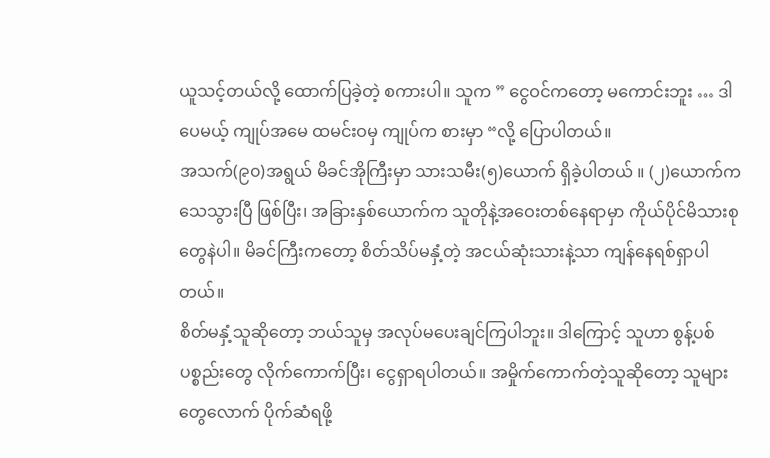ယူသင့်တယ်လို့ ထောက်ပြခဲ့တဲ့ စကားပါ။ သူက ” ငွေဝင်ကတော့ မကောင်းဘူး … ဒါပေမယ့် ကျုပ်အမေ ထမင်းဝမှ ကျုပ်က စားမှာ “လို့ ပြောပါတယ်။
အသက်(၉၀)အရွယ် မိခင်အိုကြီးမှာ သားသမီး(၅)ယောက် ရှိခဲ့ပါတယ် ။ (၂)ယောက်က သေသွားပြီ ဖြစ်ပြီး၊ အခြားနှစ်ယောက်က သူတိုနဲ့အဝေးတစ်နေရာမှာ ကိုယ်ပိုင်မိသားစုတွေနဲပါ။ မိခင်ကြီးကတော့ စိတ်သိပ်မနှံ့တဲ့ အငယ်ဆုံးသားနဲ့သာ ကျန်နေရစ်ရှာပါတယ်။
စိတ်မနှံ့သူဆိုတော့ ဘယ်သူမှ အလုပ်မပေးချင်ကြပါဘူး။ ဒါကြောင့် သူဟာ စွန့်ပစ်ပစ္စည်းတွေ လိုက်ကောက်ပြီး၊ ငွေရှာရပါတယ်။ အမှိုက်ကောက်တဲ့သူဆိုတော့ သူများတွေလောက် ပိုက်ဆံရဖို့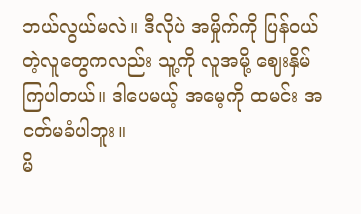ဘယ်လွယ်မလဲ။ ဒီလိုပဲ အမှိုက်ကို ပြန်ဝယ်တဲ့လူတွေကလည်း သူ့ကို လူအမို့ ဈေးနှိမ်ကြပါတယ်။ ဒါပေမယ့် အမေ့ကို ထမင်း အငတ်မခံပါဘူး။
မိ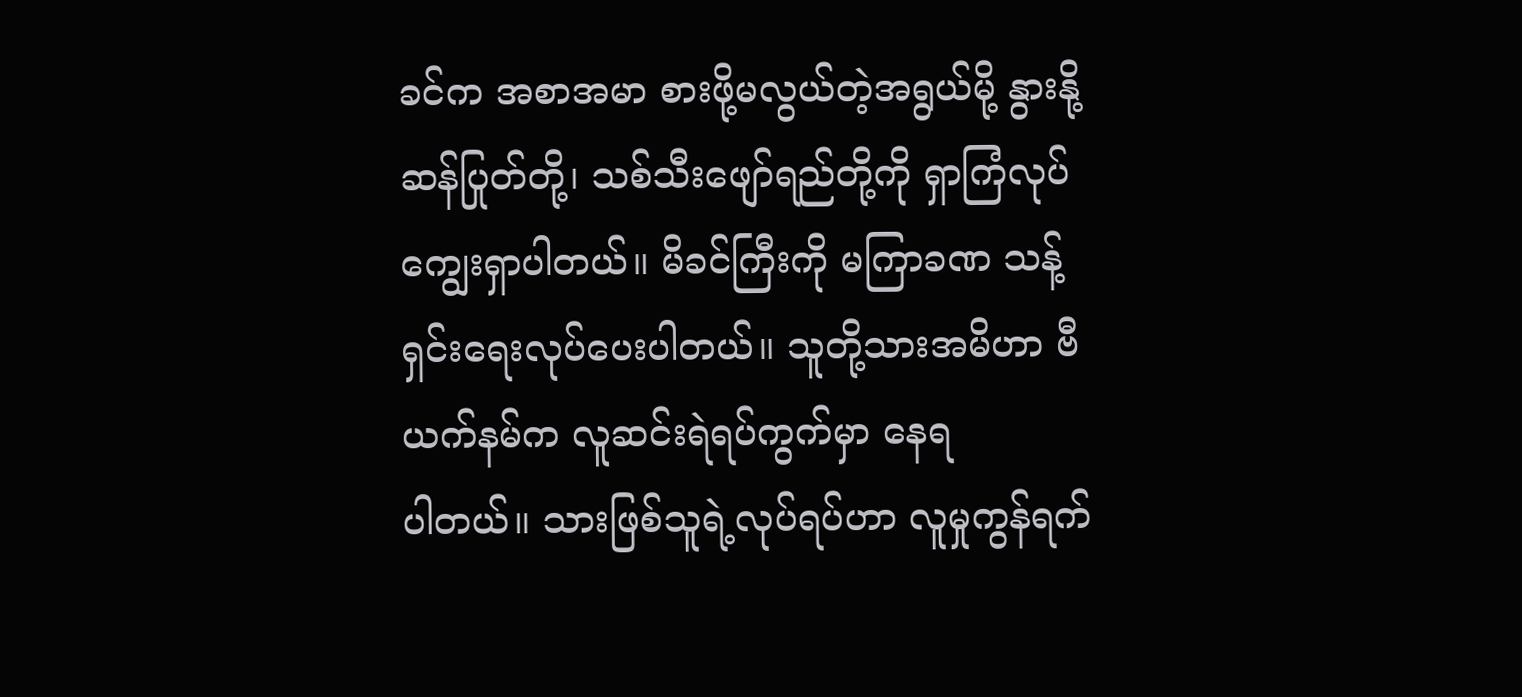ခင်က အစာအမာ စားဖို့မလွယ်တဲ့အရွယ်မို့ နွားနို့ဆန်ပြုတ်တို့၊ သစ်သီးဖျော်ရည်တို့ကို ရှာကြံလုပ်ကျွေးရှာပါတယ်။ မိခင်ကြီးကို မကြာခဏ သန့်ရှင်းရေးလုပ်ပေးပါတယ်။ သူတို့သားအမိဟာ ဗီယက်နမ်က လူဆင်းရဲရပ်ကွက်မှာ နေရ
ပါတယ်။ သားဖြစ်သူရဲ့လုပ်ရပ်ဟာ လူမှုကွန်ရက်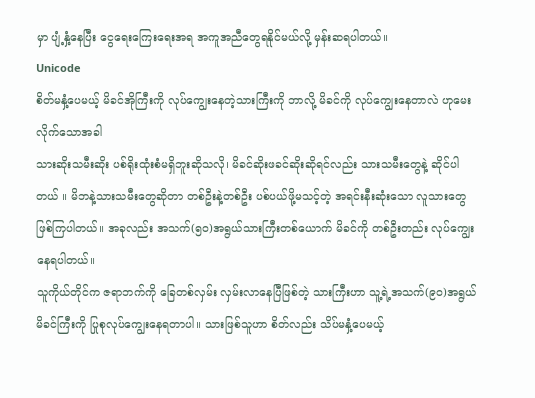မှာ ပျံ့နှံ့နေပြီး ငွေရေးကြေးရေးအရ အကူအညီတွေရနိုင်မယ်လို့ မှန်းဆရပါတယ်။
Unicode
စိတ်မနှံ့ပေမယ့် မိခင်အိုကြီးကို လုပ်ကျွေးနေတဲ့သားကြီးကို ဘာလို့ မိခင်ကို လုပ်ကျွေးနေတာလဲ ဟုမေးလိုက်သောအခါ
သားဆိုးသမီးဆိုး ပစ်ရိုးထုံးစံမရှိဘူးဆိုသလို၊ မိခင်ဆိုးဖခင်ဆိုးဆိုရင်လည်း သားသမီးတွေနဲ့ ဆိုင်ပါတယ် ။ မိဘနဲ့သားသမီးတွေဆိုတာ တစ်ဦးနဲ့တစ်ဦး ပစ်ပယ်ဖို့မသင့်တဲ့ အရင်းနီးဆုံးသော လူသားတွေဖြစ်ကြပါတယ်။ အခုလည်း အသက်(၅၀)အရွယ်သားကြီးတစ်ယောက် မိခင်ကို တစ်ဦးတည်း လုပ်ကျွေးနေရပါတယ်။
သူကိုယ်တိုင်က ဇရာဘက်ကို ခြေတစ်လှမ်း လှမ်းလာနေပြီဖြစ်တဲ့ သားကြီးဟာ သူ့ရဲ့အသက်(၉၀)အရွယ် မိခင်ကြီးကို ပြုစုလုပ်ကျွေးနေရတာပါ။ သားဖြစ်သူဟာ စိတ်လည်း သိပ်မနှံ့ပေမယ့်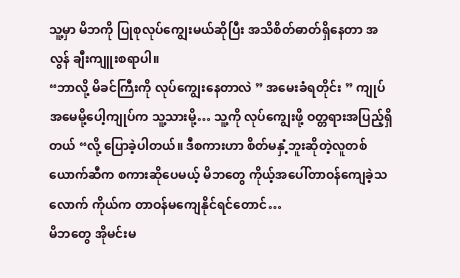သူ့မှာ မိဘကို ပြုစုလုပ်ကျွေးမယ်ဆိုပြီး အသိစိတ်ဓာတ်ရှိနေတာ အလွန် ချီးကျူးစရာပါ။
“ဘာလို့ မိခင်ကြီးကို လုပ်ကျွေးနေတာလဲ ” အမေးခံရတိုင်း ” ကျုပ်အမေမို့ပေါ့ကျုပ်က သူ့သားမို့… သူ့ကို လုပ်ကျွေးဖို့ ဝတ္တရားအပြည့်ရှိတယ် “လို့ ပြောခဲ့ပါတယ်။ ဒီစကားဟာ စိတ်မနှံ့ဘူးဆိုတဲ့လူတစ်ယောက်ဆီက စကားဆိုပေမယ့် မိဘတွေ ကိုယ့်အပေါ်တာဝန်ကျေခဲ့သလောက် ကိုယ်က တာဝန်မကျေနိုင်ရင်တောင်…
မိဘတွေ အိုမင်းမ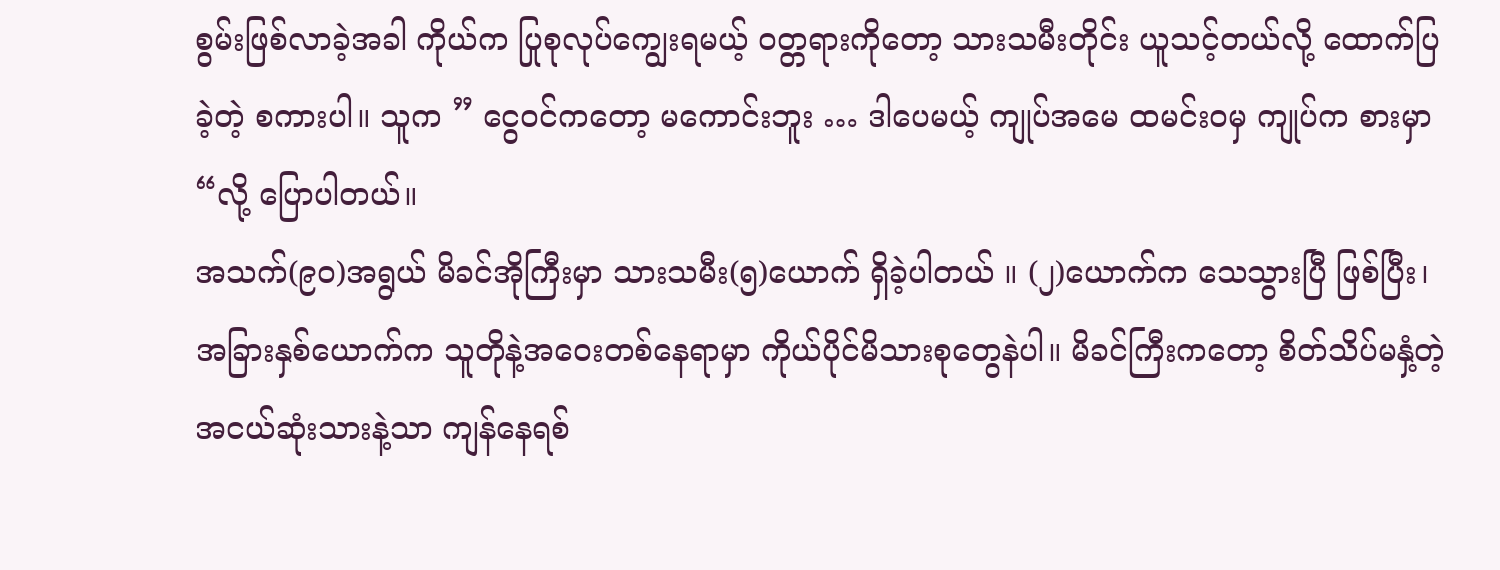စွမ်းဖြစ်လာခဲ့အခါ ကိုယ်က ပြုစုလုပ်ကျွေးရမယ့် ဝတ္တရားကိုတော့ သားသမီးတိုင်း ယူသင့်တယ်လို့ ထောက်ပြခဲ့တဲ့ စကားပါ။ သူက ” ငွေဝင်ကတော့ မကောင်းဘူး … ဒါပေမယ့် ကျုပ်အမေ ထမင်းဝမှ ကျုပ်က စားမှာ “လို့ ပြောပါတယ်။
အသက်(၉၀)အရွယ် မိခင်အိုကြီးမှာ သားသမီး(၅)ယောက် ရှိခဲ့ပါတယ် ။ (၂)ယောက်က သေသွားပြီ ဖြစ်ပြီး၊ အခြားနှစ်ယောက်က သူတိုနဲ့အဝေးတစ်နေရာမှာ ကိုယ်ပိုင်မိသားစုတွေနဲပါ။ မိခင်ကြီးကတော့ စိတ်သိပ်မနှံ့တဲ့ အငယ်ဆုံးသားနဲ့သာ ကျန်နေရစ်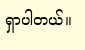ရှာပါတယ်။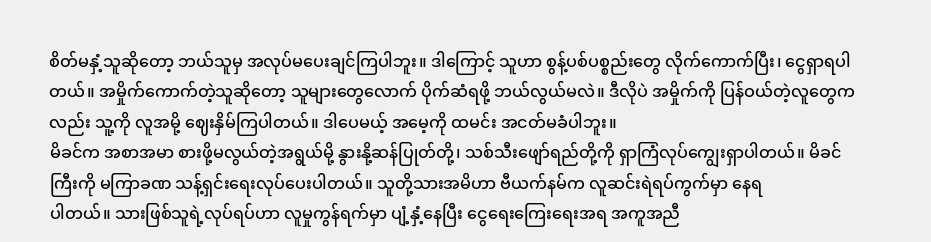စိတ်မနှံ့သူဆိုတော့ ဘယ်သူမှ အလုပ်မပေးချင်ကြပါဘူး။ ဒါကြောင့် သူဟာ စွန့်ပစ်ပစ္စည်းတွေ လိုက်ကောက်ပြီး၊ ငွေရှာရပါတယ်။ အမှိုက်ကောက်တဲ့သူဆိုတော့ သူများတွေလောက် ပိုက်ဆံရဖို့ ဘယ်လွယ်မလဲ။ ဒီလိုပဲ အမှိုက်ကို ပြန်ဝယ်တဲ့လူတွေကလည်း သူ့ကို လူအမို့ ဈေးနှိမ်ကြပါတယ်။ ဒါပေမယ့် အမေ့ကို ထမင်း အငတ်မခံပါဘူး။
မိခင်က အစာအမာ စားဖို့မလွယ်တဲ့အရွယ်မို့ နွားနို့ဆန်ပြုတ်တို့၊ သစ်သီးဖျော်ရည်တို့ကို ရှာကြံလုပ်ကျွေးရှာပါတယ်။ မိခင်ကြီးကို မကြာခဏ သန့်ရှင်းရေးလုပ်ပေးပါတယ်။ သူတို့သားအမိဟာ ဗီယက်နမ်က လူဆင်းရဲရပ်ကွက်မှာ နေရ
ပါတယ်။ သားဖြစ်သူရဲ့လုပ်ရပ်ဟာ လူမှုကွန်ရက်မှာ ပျံ့နှံ့နေပြီး ငွေရေးကြေးရေးအရ အကူအညီ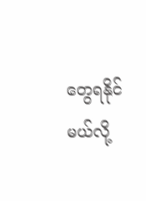တွေရနိုင်မယ်လို့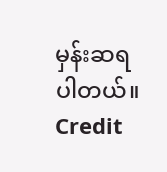မှန်းဆရပါတယ်။
Credit